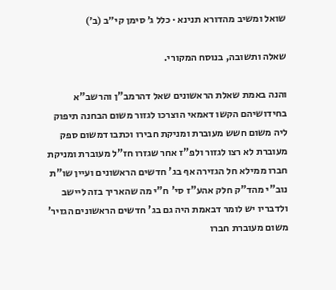שואל ומשיב מהדורא תנינא · כלל ג׳ סימן קי״ב (ב׳)

שאלה ותשובה, בנוסח המקורי.

והנה באמת שאלת הראשונים שאל דהרמב"ן והרשב"א בחידושיהם הקשו דאמאי הוצרכו לגזור משום הבחנה תיפוק ליה משום חשש מעוברת ומניקת חבירו וכתבו דמשום ספק מעוברת לא רצו לגזור ולפ"ז אחר שגזרו חז"ל מעוברת ומניקת חברו ממילא חל הגזירה אף בג' חדשים הראשונים ועיין שו"ת נוב"י מהד"ק חלק אהע"ז סי' ח"י מה שהאריך בזה ליישב ולדבריו יש לומר דבאמת היה גם בג' חדשים הראשונים הגזיר' משום מעוברת חברו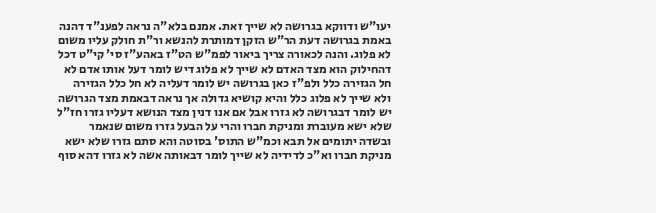יעו"ש ודווקא בגרושה לא שייך זאת. אמנם בלא"ה נראה לפענ"ד דהנה באמת בגרושה דעת הר"ש הזקן דמותרת להנשא ור"ת חולק עליו משום לא פלוג. והנה לכאורה צריך ביאור לפמ"ש הט"ז באהע"ז סי' קי"ט דכל דהחילוק הוא מצד האדם לא שייך לא פלוג דיש לומר דעל אותו אדם לא חל הגזירה כלל ולפ"ז כאן בגרושה יש לומר דעליה לא חל כלל הגזירה ולא שייך לא פלוג כלל והיא קושיא גדולה אך נראה דבאמת מצד הגרושה יש לומר דבגרושה לא גזרו אבל אם אנו דנין מצד הנושא דעליו גזרו חז"ל שלא ישא מעוברת ומניקת חברו והרי על הבעל גזרו משום שנאמר ובשדה יתומים אל תבא וכמ"ש התוס' בסוטה והא סתם גזרו שלא ישא מניקת חברו וא"כ לדידיה לא שייך לומר דבאותה אשה לא גזרו דהא סוף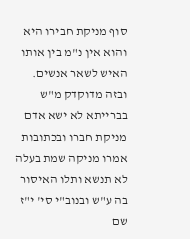סוף מניקת חבירו היא והוא אין נ"מ בין אותו האיש לשאר אנשים. ובזה מדוקדק מ"ש בברייתא לא ישא אדם מניקת חברו ובכתובות אמרו מניקה שמת בעלה לא תנשא ותלו האיסור בה ע"ש ובנוב"י סי' י"ז שם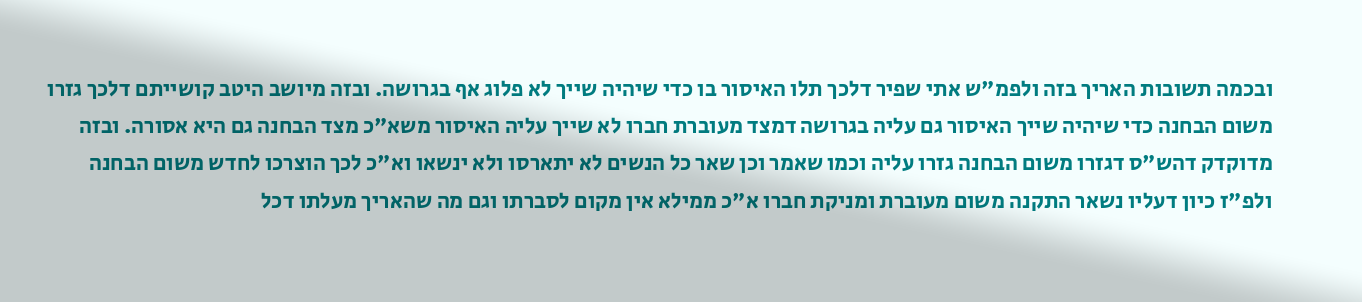ובכמה תשובות האריך בזה ולפמ"ש אתי שפיר דלכך תלו האיסור בו כדי שיהיה שייך לא פלוג אף בגרושה. ובזה מיושב היטב קושייתם דלכך גזרו משום הבחנה כדי שיהיה שייך האיסור גם עליה בגרושה דמצד מעוברת חברו לא שייך עליה האיסור משא"כ מצד הבחנה גם היא אסורה. ובזה מדוקדק דהש"ס דגזרו משום הבחנה גזרו עליה וכמו שאמר וכן שאר כל הנשים לא יתארסו ולא ינשאו וא"כ לכך הוצרכו לחדש משום הבחנה ולפ"ז כיון דעליו נשאר התקנה משום מעוברת ומניקת חברו א"כ ממילא אין מקום לסברתו וגם מה שהאריך מעלתו דכל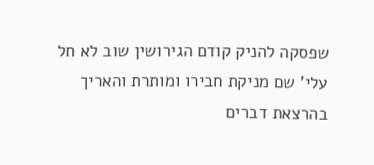שפסקה להניק קודם הגירושין שוב לא חל עלי' שם מניקת חבירו ומותרת והאריך בהרצאת דברים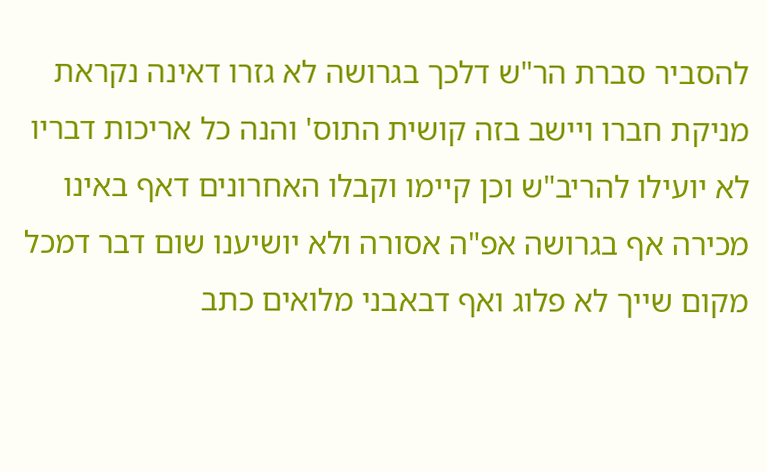להסביר סברת הר"ש דלכך בגרושה לא גזרו דאינה נקראת מניקת חברו ויישב בזה קושית התוס' והנה כל אריכות דבריו לא יועילו להריב"ש וכן קיימו וקבלו האחרונים דאף באינו מכירה אף בגרושה אפ"ה אסורה ולא יושיענו שום דבר דמכל מקום שייך לא פלוג ואף דבאבני מלואים כתב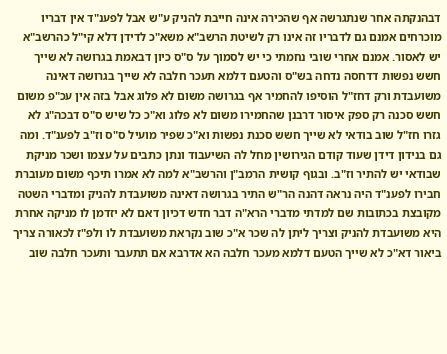דבהנקתה אחר שנתגרשה אף שהכירה אינה חייבת להניק ע"ש אבל לפענ"ד אין דבריו מוכרחים אמנם גם לדבריו זה אינו רק לשיטת הרשב"א משא"כ לדידן דלא קי"ל כהרשב"א יש לאסור. אמנם אחרי שובי נחמתי כי יש לסמוך על ס"ס כיון דבאמת בגרושה לא שייך חשש נפשות דדחסה נדחה בש"ס והטעם דלמא תעכר חלבה לא שייך בגרושה דאינה משועבדת ורק דחז"ל הוסיפו להחמיר אף בגרושה משום לא פלוג אבל בזה אין עכ"פ משום חשש סכנה רק ספק איסור דרבנן שהחמירו משום לא פלוג וא"כ כל שיש ס"ס דבכה"ג לא גזרו חז"ל שוב בודאי לא שייך חשש סכנת נפשות וא"כ שפיר מועיל ס"ס וז"ב לפענ"ד. ומה גם בנידון דידן שעוד קודם הגירושין מחל לה השיעבוד ונתן כתבים על עצמו ושכר מניקת שבודאי יש להתיר וז"ב. ובגוף קושית הרמב"ן והרשב"א למה לא אמרו תיכף משום מעוברת חבירו לפענ"ד היה נראה דהנה הר"ש התיר בגרושה דאינה משועבדת להניק ומדברי השטה מקובצת בכתובות שם למדתי מדברי הרא"ה דבר חדש דכיון דאם לא יזדמן לו מניקה אחרת היא משועבדת להניק וצריך ליתן לה שכר א"כ שוב נקראת משועבדת לו ולפ"ז לכאורה צריך ביאור דא"כ לא שייך הטעם דלמא מעכר חלבה הא אדרבא אם תתעבר ותעכר חלבה שוב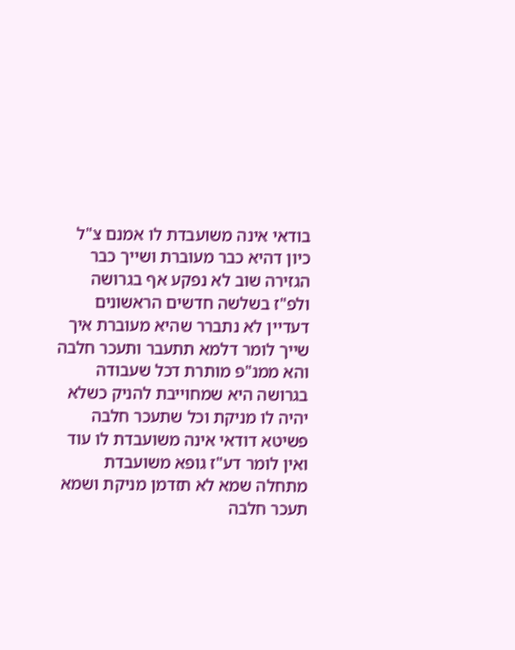בודאי אינה משועבדת לו אמנם צ"ל כיון דהיא כבר מעוברת ושייך כבר הגזירה שוב לא נפקע אף בגרושה ולפ"ז בשלשה חדשים הראשונים דעדיין לא נתברר שהיא מעוברת איך שייך לומר דלמא תתעבר ותעכר חלבה והא ממנ"פ מותרת דכל שעבודה בגרושה היא שמחוייבת להניק כשלא יהיה לו מניקת וכל שתעכר חלבה פשיטא דודאי אינה משועבדת לו עוד ואין לומר דע"ז גופא משועבדת מתחלה שמא לא תזדמן מניקת ושמא תעכר חלבה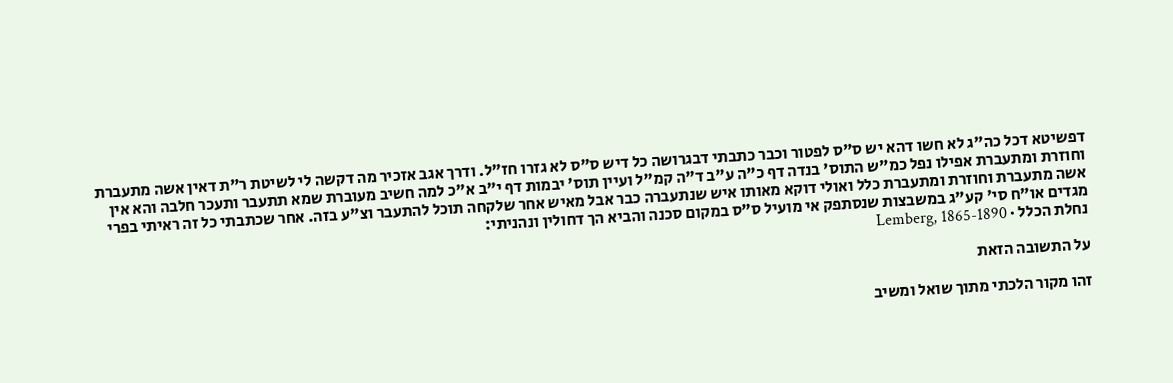דפשיטא דכל כה"ג לא חשו דהא יש ס"ס לפטור וכבר כתבתי דבגרושה כל דיש ס"ס לא גזרו חז"ל. ודרך אגב אזכיר מה דקשה לי לשיטת ר"ת דאין אשה מתעברת וחוזרת ומתעברת אפילו נפל כמ"ש התוס' בנדה דף כ"ה ע"ב ד"ה קמ"ל ועיין תוס' יבמות דף י"ב א"כ למה חשיב מעוברת שמא תתעבר ותעכר חלבה והא אין אשה מתעברת וחוזרת ומתעברת כלל ואולי דוקא מאותו איש שנתעברה כבר אבל מאיש אחר שלקחה תוכל להתעבר וצ"ע בזה. אחר שכתבתי כל זה ראיתי בפרי מגדים או"ח סי' קע"ג במשבצות שנסתפק אי מועיל ס"ס במקום סכנה והביא הך דחולין ונהניתי:
נחלת הכלל · Lemberg, 1865-1890

על התשובה הזאת

זהו מקור הלכתי מתוך שואל ומשיב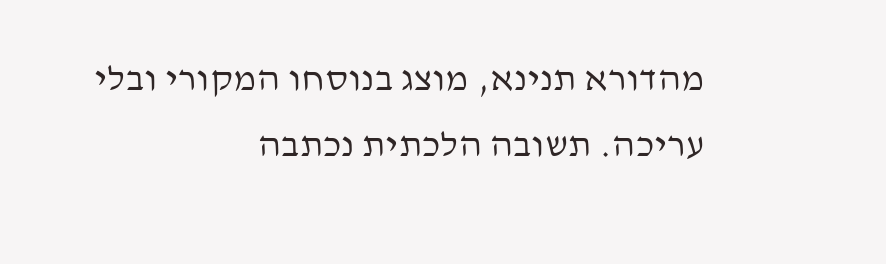מהדורא תנינא, מוצג בנוסחו המקורי ובלי עריכה. תשובה הלכתית נכתבה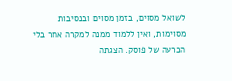לשואל מסוים, בזמן מסוים ובנסיבות מסוימות, ואין ללמוד ממנה למקרה אחר בלי הכרעה של פוסק. הצגתה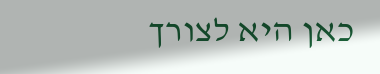כאן היא לצורך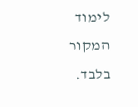לימוד המקור בלבד.